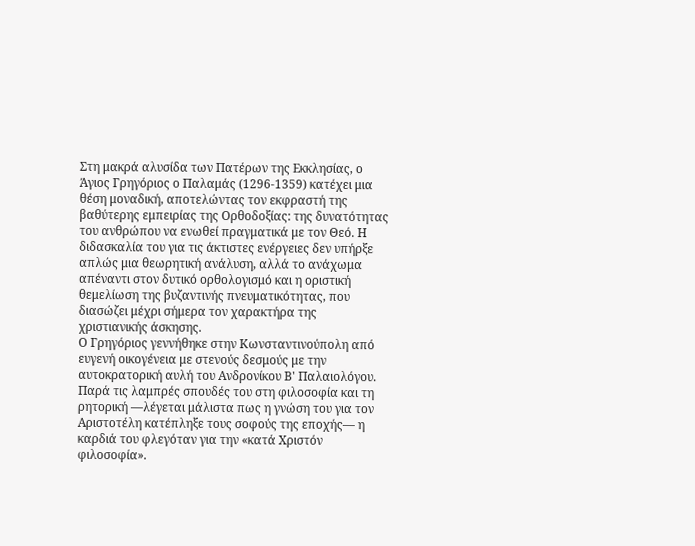Στη μακρά αλυσίδα των Πατέρων της Εκκλησίας, ο Άγιος Γρηγόριος ο Παλαμάς (1296-1359) κατέχει μια θέση μοναδική, αποτελώντας τον εκφραστή της βαθύτερης εμπειρίας της Ορθοδοξίας: της δυνατότητας του ανθρώπου να ενωθεί πραγματικά με τον Θεό. Η διδασκαλία του για τις άκτιστες ενέργειες δεν υπήρξε απλώς μια θεωρητική ανάλυση, αλλά το ανάχωμα απέναντι στον δυτικό ορθολογισμό και η οριστική θεμελίωση της βυζαντινής πνευματικότητας, που διασώζει μέχρι σήμερα τον χαρακτήρα της χριστιανικής άσκησης.
Ο Γρηγόριος γεννήθηκε στην Κωνσταντινούπολη από ευγενή οικογένεια με στενούς δεσμούς με την αυτοκρατορική αυλή του Ανδρονίκου Β' Παλαιολόγου. Παρά τις λαμπρές σπουδές του στη φιλοσοφία και τη ρητορική —λέγεται μάλιστα πως η γνώση του για τον Αριστοτέλη κατέπληξε τους σοφούς της εποχής— η καρδιά του φλεγόταν για την «κατά Χριστόν φιλοσοφία».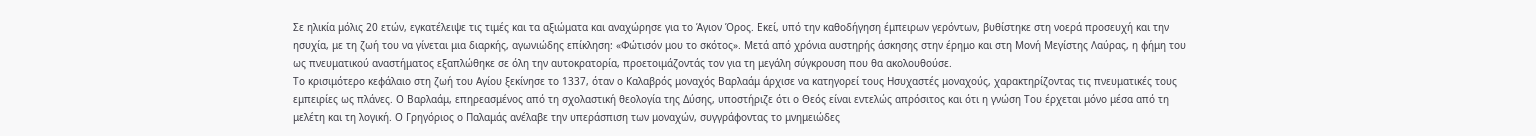Σε ηλικία μόλις 20 ετών, εγκατέλειψε τις τιμές και τα αξιώματα και αναχώρησε για το Άγιον Όρος. Εκεί, υπό την καθοδήγηση έμπειρων γερόντων, βυθίστηκε στη νοερά προσευχή και την ησυχία, με τη ζωή του να γίνεται μια διαρκής, αγωνιώδης επίκληση: «Φώτισόν μου το σκότος». Μετά από χρόνια αυστηρής άσκησης στην έρημο και στη Μονή Μεγίστης Λαύρας, η φήμη του ως πνευματικού αναστήματος εξαπλώθηκε σε όλη την αυτοκρατορία, προετοιμάζοντάς τον για τη μεγάλη σύγκρουση που θα ακολουθούσε.
Το κρισιμότερο κεφάλαιο στη ζωή του Αγίου ξεκίνησε το 1337, όταν ο Καλαβρός μοναχός Βαρλαάμ άρχισε να κατηγορεί τους Ησυχαστές μοναχούς, χαρακτηρίζοντας τις πνευματικές τους εμπειρίες ως πλάνες. Ο Βαρλαάμ, επηρεασμένος από τη σχολαστική θεολογία της Δύσης, υποστήριζε ότι ο Θεός είναι εντελώς απρόσιτος και ότι η γνώση Του έρχεται μόνο μέσα από τη μελέτη και τη λογική. Ο Γρηγόριος ο Παλαμάς ανέλαβε την υπεράσπιση των μοναχών, συγγράφοντας το μνημειώδες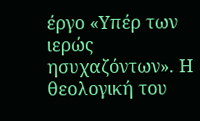έργο «Υπέρ των ιερώς ησυχαζόντων». Η θεολογική του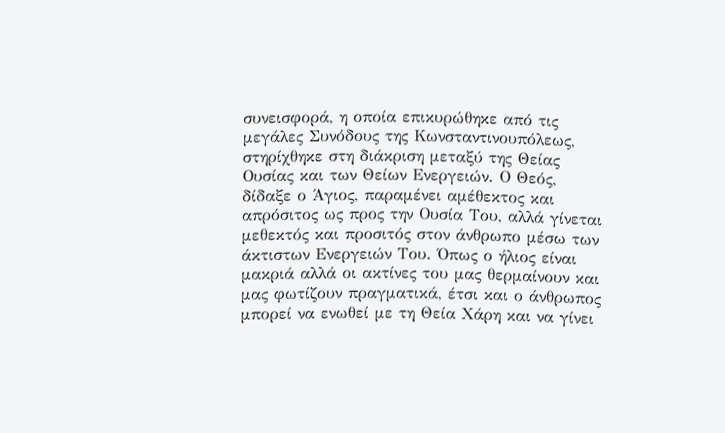συνεισφορά, η οποία επικυρώθηκε από τις μεγάλες Συνόδους της Κωνσταντινουπόλεως, στηρίχθηκε στη διάκριση μεταξύ της Θείας Ουσίας και των Θείων Ενεργειών. Ο Θεός, δίδαξε ο Άγιος, παραμένει αμέθεκτος και απρόσιτος ως προς την Ουσία Του, αλλά γίνεται μεθεκτός και προσιτός στον άνθρωπο μέσω των άκτιστων Ενεργειών Του. Όπως ο ήλιος είναι μακριά αλλά οι ακτίνες του μας θερμαίνουν και μας φωτίζουν πραγματικά, έτσι και ο άνθρωπος μπορεί να ενωθεί με τη Θεία Χάρη και να γίνει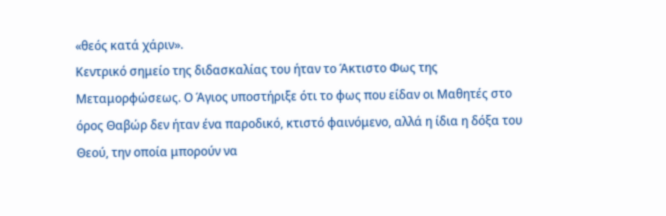«θεός κατά χάριν».
Κεντρικό σημείο της διδασκαλίας του ήταν το Άκτιστο Φως της Μεταμορφώσεως. Ο Άγιος υποστήριξε ότι το φως που είδαν οι Μαθητές στο όρος Θαβώρ δεν ήταν ένα παροδικό, κτιστό φαινόμενο, αλλά η ίδια η δόξα του Θεού, την οποία μπορούν να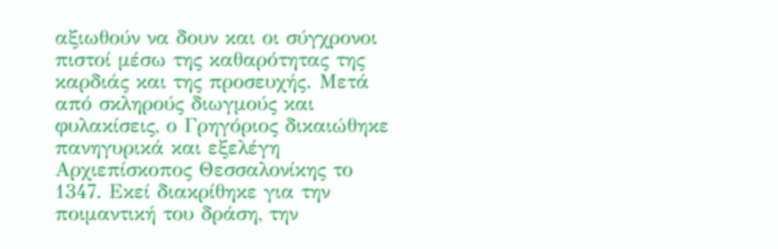αξιωθούν να δουν και οι σύγχρονοι πιστοί μέσω της καθαρότητας της καρδιάς και της προσευχής. Μετά από σκληρούς διωγμούς και φυλακίσεις, ο Γρηγόριος δικαιώθηκε πανηγυρικά και εξελέγη Αρχιεπίσκοπος Θεσσαλονίκης το 1347. Εκεί διακρίθηκε για την ποιμαντική του δράση, την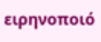ειρηνοποιό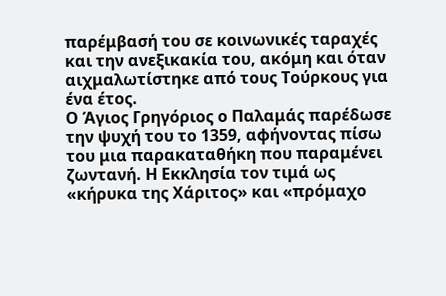παρέμβασή του σε κοινωνικές ταραχές και την ανεξικακία του, ακόμη και όταν αιχμαλωτίστηκε από τους Τούρκους για ένα έτος.
Ο Άγιος Γρηγόριος ο Παλαμάς παρέδωσε την ψυχή του το 1359, αφήνοντας πίσω του μια παρακαταθήκη που παραμένει ζωντανή. Η Εκκλησία τον τιμά ως «κήρυκα της Χάριτος» και «πρόμαχο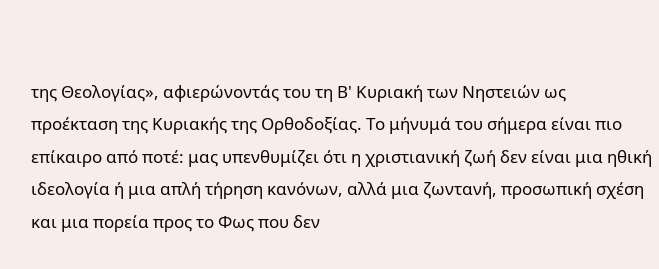της Θεολογίας», αφιερώνοντάς του τη Β' Κυριακή των Νηστειών ως προέκταση της Κυριακής της Ορθοδοξίας. Το μήνυμά του σήμερα είναι πιο επίκαιρο από ποτέ: μας υπενθυμίζει ότι η χριστιανική ζωή δεν είναι μια ηθική ιδεολογία ή μια απλή τήρηση κανόνων, αλλά μια ζωντανή, προσωπική σχέση και μια πορεία προς το Φως που δεν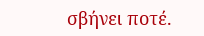σβήνει ποτέ.